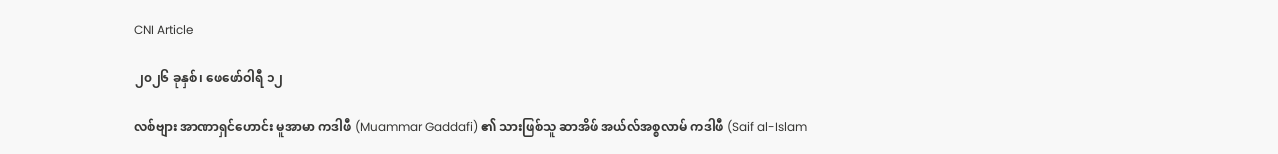CNI Article

၂၀၂၆ ခုနှစ်၊ ဖေဖော်ဝါရီ ၁၂

လစ်ဗျား အာဏာရှင်ဟောင်း မူအာမာ ကဒါဖီ (Muammar Gaddafi) ၏ သားဖြစ်သူ ဆာအိဖ် အယ်လ်အစ္စလာမ် ကဒါဖီ (Saif al-Islam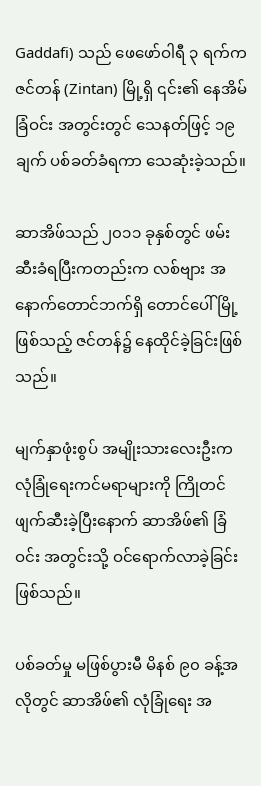Gaddafi) သည် ဖေဖော်ဝါရီ ၃ ရက်က ဇင်တန် (Zintan) မြို့ရှိ ၎င်း၏ နေအိမ်ခြံဝင်း အတွင်းတွင် သေနတ်ဖြင့် ၁၉ ချက် ပစ်ခတ်ခံရကာ သေဆုံးခဲ့သည်။

ဆာအိဖ်သည် ၂၀၁၁ ခုနှစ်တွင် ဖမ်းဆီးခံရပြီးကတည်းက လစ်ဗျား အနောက်တောင်ဘက်ရှိ တောင်ပေါ်မြို့ ဖြစ်သည့် ဇင်တန်၌ နေထိုင်ခဲ့ခြင်းဖြစ်သည်။

မျက်နှာဖုံးစွပ် အမျိုးသားလေးဦးက လုံခြုံရေးကင်မရာများကို ကြိုတင်ဖျက်ဆီးခဲ့ပြီးနောက် ဆာအိဖ်၏ ခြံဝင်း အတွင်းသို့ ဝင်ရောက်လာခဲ့ခြင်းဖြစ်သည်။

ပစ်ခတ်မှု မဖြစ်ပွားမီ မိနစ် ၉၀ ခန့်အလိုတွင် ဆာအိဖ်၏ လုံခြုံရေး အ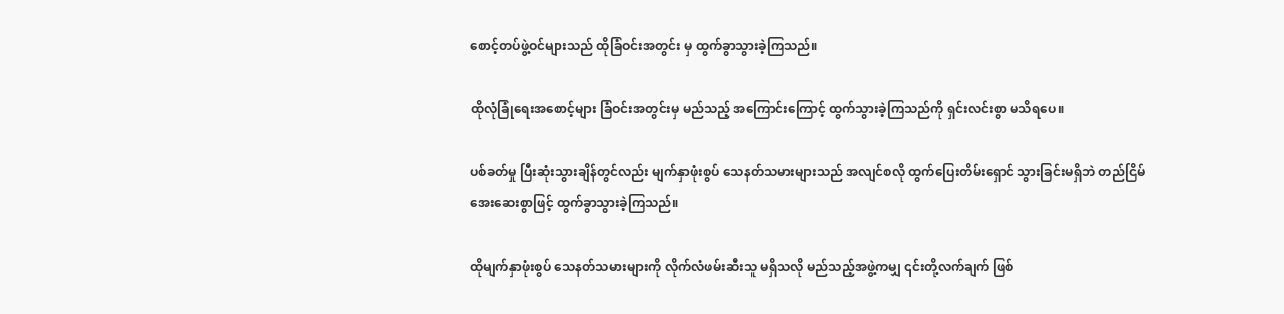စောင့်တပ်ဖွဲ့ဝင်များသည် ထိုခြံဝင်းအတွင်း မှ ထွက်ခွာသွားခဲ့ကြသည်။

ထိုလုံခြုံရေးအစောင့်များ ခြံဝင်းအတွင်းမှ မည်သည့် အကြောင်းကြောင့် ထွက်သွားခဲ့ကြသည်ကို ရှင်းလင်းစွာ မသိရပေ။

ပစ်ခတ်မှု ပြီးဆုံးသွားချိန်တွင်လည်း မျက်နှာဖုံးစွပ် သေနတ်သမားများသည် အလျင်စလို ထွက်ပြေးတိမ်းရှောင် သွားခြင်းမရှိဘဲ တည်ငြိမ် အေးဆေးစွာဖြင့် ထွက်ခွာသွားခဲ့ကြသည်။

ထိုမျက်နှာဖုံးစွပ် သေနတ်သမားများကို လိုက်လံဖမ်းဆီးသူ မရှိသလို မည်သည့်အဖွဲ့ကမျှ ၎င်းတို့လက်ချက် ဖြစ်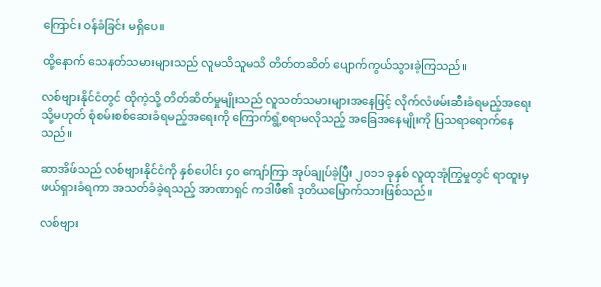ကြောင်း ဝန်ခံခြင်း မရှိပေ။

ထို့နောက် သေနတ်သမားများသည် လူမသိသူမသိ တိတ်တဆိတ် ပျောက်ကွယ်သွားခဲ့ကြသည်။

လစ်ဗျားနိုင်ငံတွင် ထိုကဲ့သို့ တိတ်ဆိတ်မှုမျိုးသည် လူသတ်သမားများအနေဖြင့် လိုက်လံဖမ်းဆီးခံရမည့်အရေး သို့မဟုတ် စုံစမ်းစစ်ဆေးခံရမည့်အရေးကို ကြောက်ရွံ့စရာမလိုသည့် အခြေအနေမျိုးကို ပြသရာရောက်နေသည်။

ဆာအိဖ်သည် လစ်ဗျားနိုင်ငံကို နှစ်ပေါင်း ၄၀ ကျော်ကြာ အုပ်ချုပ်ခဲ့ပြီး ၂၀၁၁ ခုနှစ် လူထုအုံကြွမှုတွင် ရာထူးမှ ဖယ်ရှားခံရကာ အသတ်ခံခဲ့ရသည့် အာဏာရှင် ကဒါဖီ၏ ဒုတိယမြောက်သားဖြစ်သည်။

လစ်ဗျား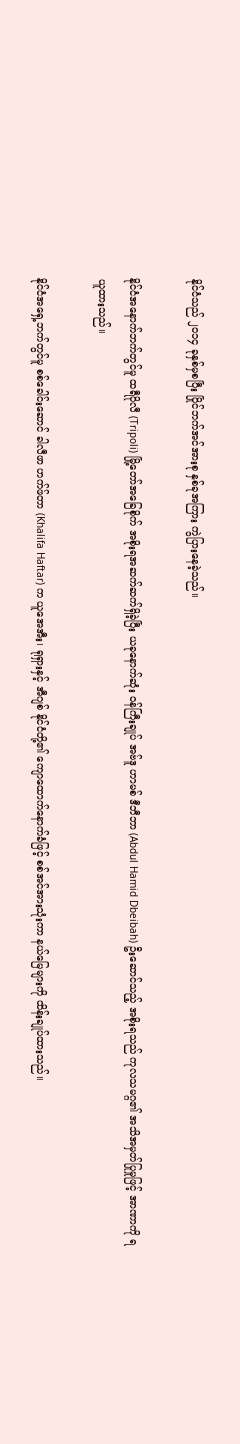နိုင်ငံသည် ၂၀၁၄ ခုနှစ်မှစပြီး ပြိုင်ဘက်အင်အားစု နှစ်ခုအကြား ကွဲပြားနေခဲ့သည်။

နိုင်ငံအနောက်ဘက်တွင်မူ ထရီပိုလီ (Tripoli) မြို့တော်အခြေစိုက် အစိုးရအဆက်ဆက်ရှိခဲ့ပြီး ယခုနောက်ဆုံး ဝန်ကြီးချုပ် အဗ်ဒူ ဟာမစ် ဒီဘီဘာ (Abdul Hamid Dbeibah) ဦးဆောင်သည့် အစိုးရသည် ကုလသမဂ္ဂ၏ အသိအမှတ်ပြုမှုဖြင့် အာဏာကို ရယူထားသည်။

နိုင်ငံအရှေ့ဘက်တွင်မူ စစ်ခေါင်းဆောင် ခါလီဖာ ဟက်ဖ်တာ (Khalifa Haftar) က ယူအေအီး၊ ရုရှားနှင့် အီဂျစ် နိုင်ငံတို့၏ ကျောထောက်နောက်ခံဖြင့် စစ်အင်အားသုံးကာ နယ်မြေများကို ထိန်းချုပ်ထားသည်။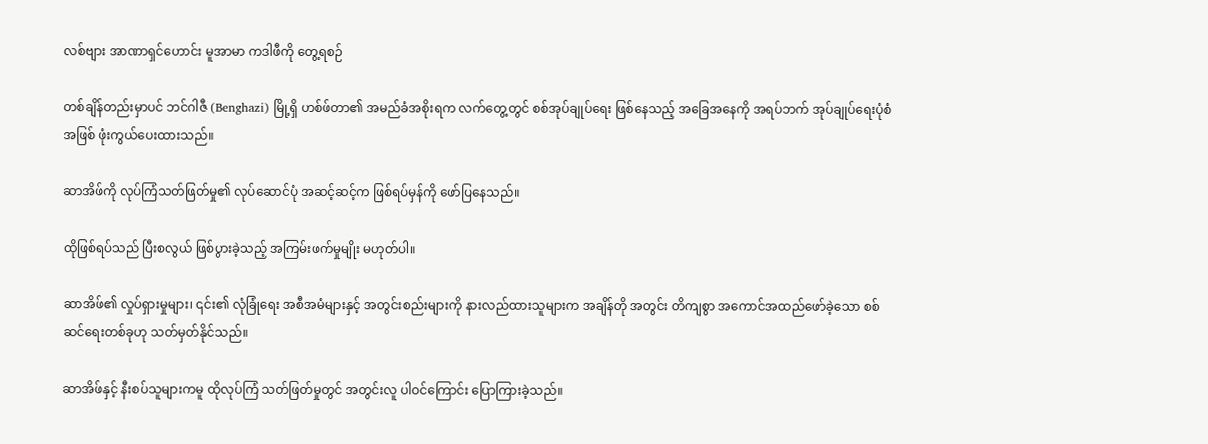လစ်ဗျား အာဏာရှင်ဟောင်း မူအာမာ ကဒါဖီကို တွေ့ရစဉ်

တစ်ချိန်တည်းမှာပင် ဘင်ဂါဇီ (Benghazi) မြို့ရှိ ဟစ်ဖ်တာ၏ အမည်ခံအစိုးရက လက်တွေ့တွင် စစ်အုပ်ချုပ်ရေး ဖြစ်နေသည့် အခြေအနေကို အရပ်ဘက် အုပ်ချုပ်ရေးပုံစံအဖြစ် ဖုံးကွယ်ပေးထားသည်။

ဆာအိဖ်ကို လုပ်ကြံသတ်ဖြတ်မှု၏ လုပ်ဆောင်ပုံ အဆင့်ဆင့်က ဖြစ်ရပ်မှန်ကို ဖော်ပြနေသည်။

ထိုဖြစ်ရပ်သည် ပြီးစလွယ် ဖြစ်ပွားခဲ့သည့် အကြမ်းဖက်မှုမျိုး မဟုတ်ပါ။

ဆာအိဖ်၏ လှုပ်ရှားမှုများ၊ ၎င်း၏ လုံခြုံရေး အစီအမံများနှင့် အတွင်းစည်းများကို နားလည်ထားသူများက အချိန်တို အတွင်း တိကျစွာ အကောင်အထည်ဖော်ခဲ့သော စစ်ဆင်ရေးတစ်ခုဟု သတ်မှတ်နိုင်သည်။

ဆာအိဖ်နှင့် နီးစပ်သူများကမူ ထိုလုပ်ကြံ သတ်ဖြတ်မှုတွင် အတွင်းလူ ပါဝင်ကြောင်း ပြောကြားခဲ့သည်။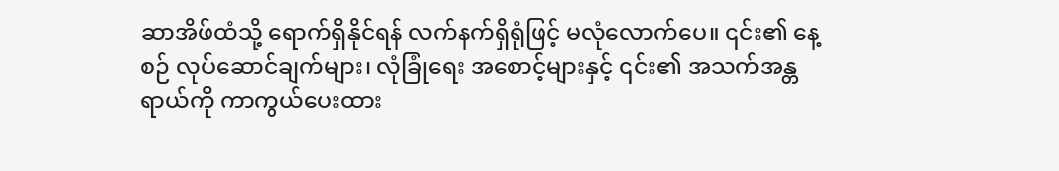ဆာအိဖ်ထံသို့ ရောက်ရှိနိုင်ရန် လက်နက်ရှိရုံဖြင့် မလုံလောက်ပေ။ ၎င်း၏ နေ့စဉ် လုပ်ဆောင်ချက်များ၊ လုံခြုံရေး အစောင့်များနှင့် ၎င်း၏ အသက်အန္တရာယ်ကို ကာကွယ်ပေးထား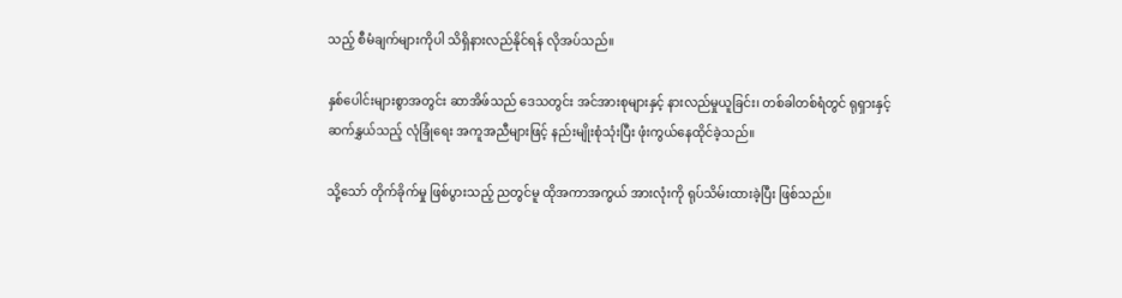သည့် စီမံချက်များကိုပါ သိရှိနားလည်နိုင်ရန် လိုအပ်သည်။

နှစ်ပေါင်းများစွာအတွင်း ဆာအိဖ်သည် ဒေသတွင်း အင်အားစုများနှင့် နားလည်မှုယူခြင်း၊ တစ်ခါတစ်ရံတွင် ရုရှားနှင့် ဆက်နွှယ်သည့် လုံခြုံရေး အကူအညီများဖြင့် နည်းမျိုးစုံသုံးပြီး ဖုံးကွယ်နေထိုင်ခဲ့သည်။

သို့သော် တိုက်ခိုက်မှု ဖြစ်ပွားသည့် ညတွင်မူ ထိုအကာအကွယ် အားလုံးကို ရုပ်သိမ်းထားခဲ့ပြီး ဖြစ်သည်။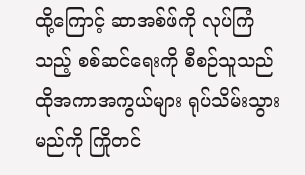ထို့ကြောင့် ဆာအစ်ဖ်ကို လုပ်ကြံသည့် စစ်ဆင်ရေးကို စီစဉ်သူသည် ထိုအကာအကွယ်များ ရုပ်သိမ်းသွားမည်ကို ကြိုတင်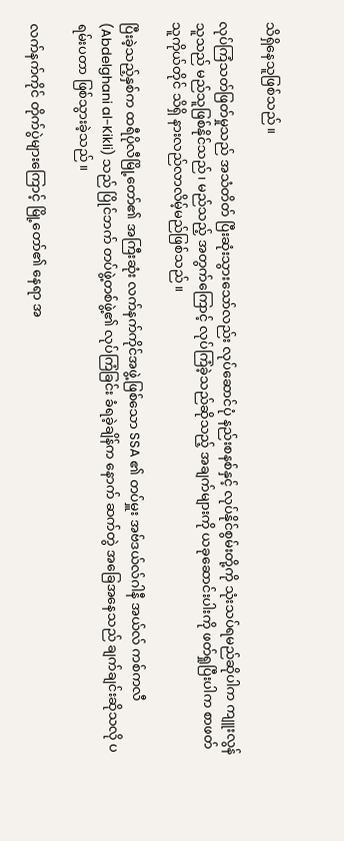သိရှိနေသူဖြစ်သည်။

လုပ်ကြံသတ်ဖြတ်မှုသည် အသံတိတ် ပြီးဆုံးသွားသော်လည်း လုပ်ဆောင်ပုံ နည်းစနစ်နှင့် လုပ်နိုင်စွမ်းတို့ကို သုံးသပ်ရမည်ဆိုပါက ကျူးလွန်သူသည် မည်သူဖြစ်နိုင်သည်၊ မည်သည့် အတွက်ကြောင့် လုပ်ကြံခဲ့သည်ဆိုသည့် အချက်များကို ယခုဆောင်းပါးကို ဖတ်ရှုပြီးပါက စာဖတ်သူကိုယ်တိုင် သိရှိ နားလည်လာလိမ့်မည်ဖြစ်သည်။

ပြီးခဲ့သည့်နှစ်က ထရီပိုလီမြို့တော်၏ အကြီးဆုံး လက်နက်ကိုင်အဖွဲ့ဖြစ်သော SSA ၏ တပ်မှူး အဗ်ဒယ်လ်ဂါနီ အယ်လ် ကစ်ကလီ (Abdelghani al-Kikli) သည် ပြိုင်ဘက် တပ်ဖွဲ့တစ်ဖွဲ့၏ လုပ်ကြံခြင်း ခံရခဲ့ချိန်က နောက် ဆက်တွဲ အခြေအနေသည် ချက်ချင်းဆိုသလို ပရမ်းပတာ ဖြစ်သွားခဲ့သည်။

လက်နက်ကိုင် တိုက်ပွဲများကြောင့် မြို့တော်၏ နေရာ အ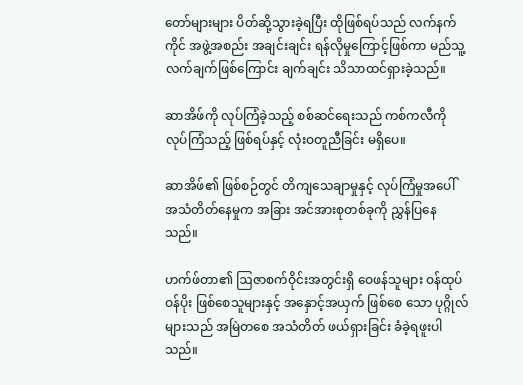တော်များများ ပိတ်ဆို့သွားခဲ့ရပြီး ထိုဖြစ်ရပ်သည် လက်နက်ကိုင် အဖွဲ့အစည်း အချင်းချင်း ရန်လိုမှုကြောင့်ဖြစ်ကာ မည်သူ့ လက်ချက်ဖြစ်ကြောင်း ချက်ချင်း သိသာထင်ရှားခဲ့သည်။

ဆာအိဖ်ကို လုပ်ကြံခဲ့သည့် စစ်ဆင်ရေးသည် ကစ်ကလီကို လုပ်ကြံသည့် ဖြစ်ရပ်နှင့် လုံးဝတူညီခြင်း မရှိပေ။

ဆာအိဖ်၏ ဖြစ်စဉ်တွင် တိကျသေချာမှုနှင့် လုပ်ကြံမှုအပေါ် အသံတိတ်နေမှုက အခြား အင်အားစုတစ်ခုကို ညွှန်ပြနေသည်။

ဟက်ဖ်တာ၏ ဩဇာစက်ဝိုင်းအတွင်းရှိ ဝေဖန်သူများ ဝန်ထုပ်ဝန်ပိုး ဖြစ်စေသူများနှင့် အနှောင့်အယှက် ဖြစ်စေ သော ပုဂ္ဂိုလ်များသည် အမြဲတစေ အသံတိတ် ဖယ်ရှားခြင်း ခံခဲ့ရဖူးပါသည်။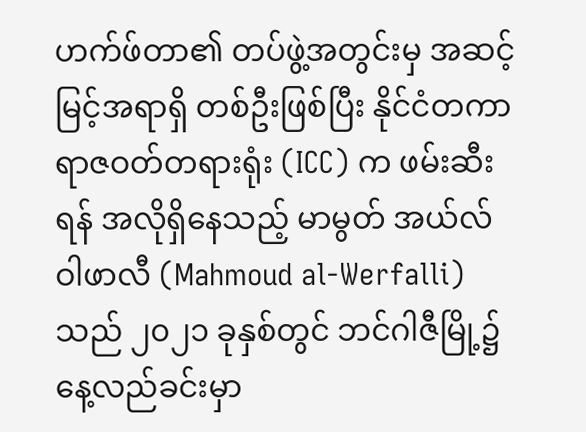ဟက်ဖ်တာ၏ တပ်ဖွဲ့အတွင်းမှ အဆင့်မြင့်အရာရှိ တစ်ဦးဖြစ်ပြီး နိုင်ငံတကာရာဇဝတ်တရားရုံး (ICC) က ဖမ်းဆီး ရန် အလိုရှိနေသည့် မာမွတ် အယ်လ်ဝါဖာလီ (Mahmoud al-Werfalli) သည် ၂၀၂၁ ခုနှစ်တွင် ဘင်ဂါဇီမြို့၌ နေ့လည်ခင်းမှာ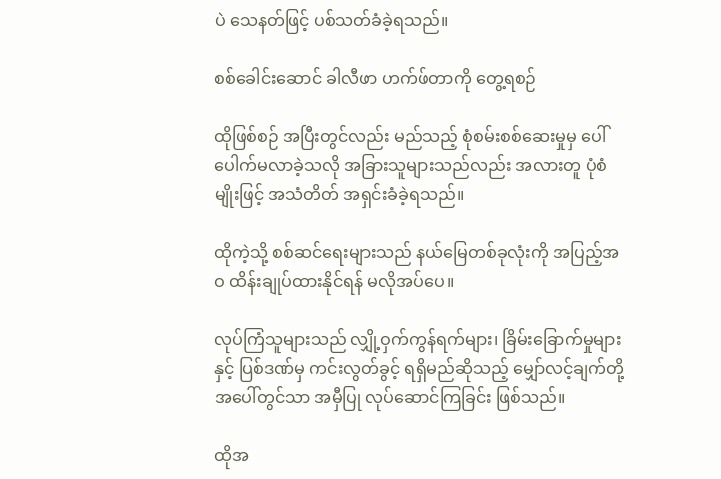ပဲ သေနတ်ဖြင့် ပစ်သတ်ခံခဲ့ရသည်။

စစ်ခေါင်းဆောင် ခါလီဖာ ဟက်ဖ်တာကို တွေ့ရစဉ်

ထိုဖြစ်စဉ် အပြီးတွင်လည်း မည်သည့် စုံစမ်းစစ်ဆေးမှုမှ ပေါ်ပေါက်မလာခဲ့သလို အခြားသူများသည်လည်း အလားတူ ပုံစံမျိုးဖြင့် အသံတိတ် အရှင်းခံခဲ့ရသည်။

ထိုကဲ့သို့ စစ်ဆင်ရေးများသည် နယ်မြေတစ်ခုလုံးကို အပြည့်အဝ ထိန်းချုပ်ထားနိုင်ရန် မလိုအပ်ပေ။

လုပ်ကြံသူများသည် လျှို့ဝှက်ကွန်ရက်များ၊ ခြိမ်းခြောက်မှုများနှင့် ပြစ်ဒဏ်မှ ကင်းလွတ်ခွင့် ရရှိမည်ဆိုသည့် မျှော်လင့်ချက်တို့ အပေါ်တွင်သာ အမှီပြု လုပ်ဆောင်ကြခြင်း ဖြစ်သည်။

ထိုအ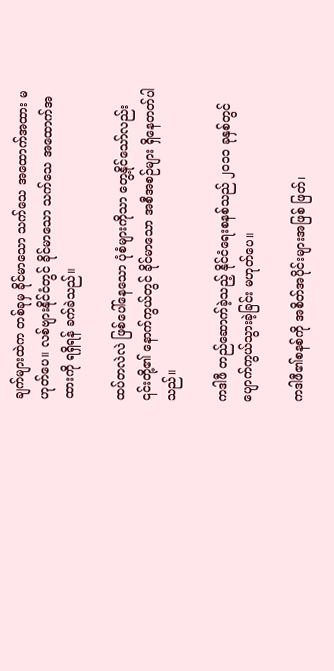ချက်များထဲက တစ်ခုမှ ခိုင်မာသော သက်သေ အထောက်အထား မဟုတ်ပေ။ လစ်ဗျားနိုင်ငံတွင် ခိုင်မာသော သက်သေ အထောက်အထားကို ရရှိရန် ခက်ခဲသည်။

ထပ်တလဲလဲ ဖြစ်ပေါ်နေသော ပုံစံများကိုသာ တွေ့နိုင်သော်လည်း ၎င်းတို့၏ နောက်ကွယ်တွင် ခိုင်မာသော အစီအစဉ်များ ရှိနေတတ်ပါသည်။

ကဒါဖီ တည်ဆောက်ခဲ့သည့် နိုင်ငံရေးစနစ်သည် ၂၀၁၁ ခုနှစ်တွင် ပျောက်ကွယ်သွားခဲ့ခြင်း မဟုတ်ပေ။

ကဒါဖီ၏စနစ်ကို အစိတ်အပိုင်းများအဖြစ် ဖြတ်၊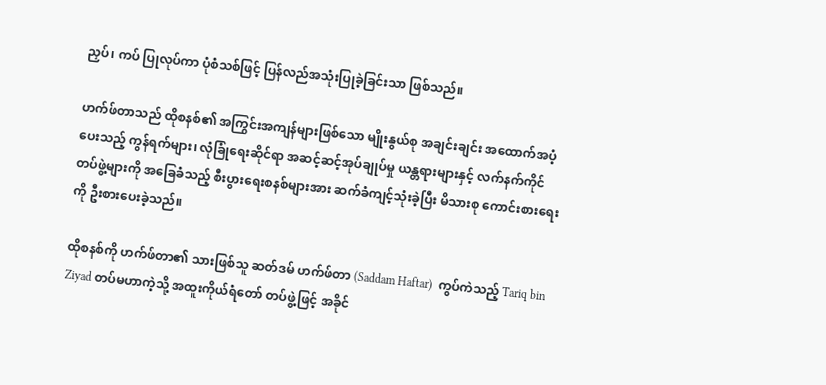ညှပ်၊ ကပ် ပြုလုပ်ကာ ပုံစံသစ်ဖြင့် ပြန်လည်အသုံးပြုခဲ့ခြင်းသာ ဖြစ်သည်။

ဟက်ဖ်တာသည် ထိုစနစ်၏ အကြွင်းအကျန်များဖြစ်သော မျိုးနွယ်စု အချင်းချင်း အထောက်အပံ့ပေးသည့် ကွန်ရက်များ၊ လုံခြုံရေးဆိုင်ရာ အဆင့်ဆင့်အုပ်ချုပ်မှု ယန္တရားများနှင့် လက်နက်ကိုင် တပ်ဖွဲ့များကို အခြေခံသည့် စီးပွားရေးစနစ်များအား ဆက်ခံကျင့်သုံးခဲ့ပြီး မိသားစု ကောင်းစားရေးကို ဦးစားပေးခဲ့သည်။

ထိုစနစ်ကို ဟက်ဖ်တာ၏ သားဖြစ်သူ ဆတ်ဒမ် ဟက်ဖ်တာ (Saddam Haftar)  ကွပ်ကဲသည့် Tariq bin Ziyad တပ်မဟာကဲ့သို့ အထူးကိုယ်ရံတော် တပ်ဖွဲ့ဖြင့် အခိုင်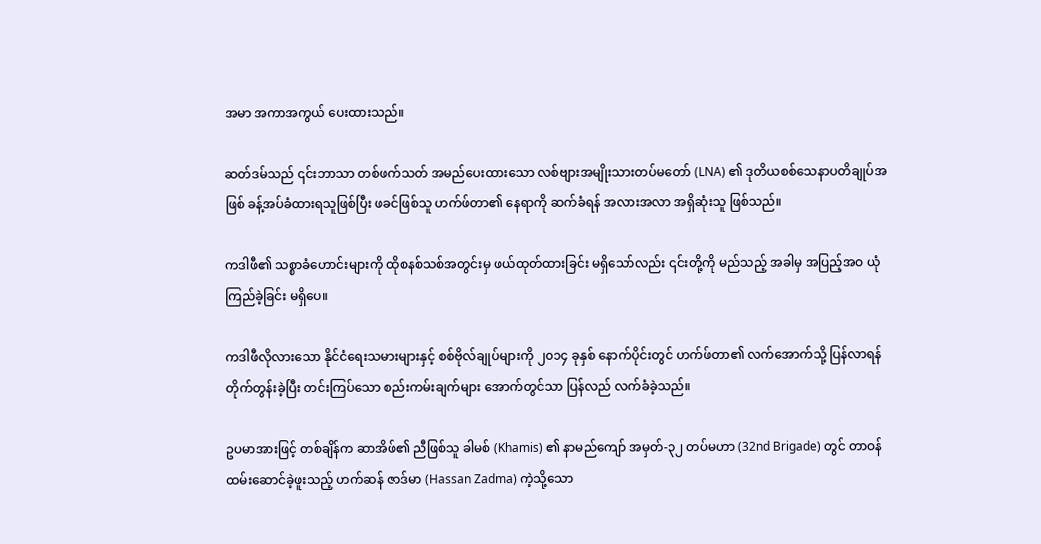အမာ အကာအကွယ် ပေးထားသည်။

ဆတ်ဒမ်သည် ၎င်းဘာသာ တစ်ဖက်သတ် အမည်ပေးထားသော လစ်ဗျားအမျိုးသားတပ်မတော် (LNA) ၏ ဒုတိယစစ်သေနာပတိချုပ်အဖြစ် ခန့်အပ်ခံထားရသူဖြစ်ပြီး ဖခင်ဖြစ်သူ ဟက်ဖ်တာ၏ နေရာကို ဆက်ခံရန် အလားအလာ အရှိဆုံးသူ ဖြစ်သည်။

ကဒါဖီ၏ သစ္စာခံဟောင်းများကို ထိုစနစ်သစ်အတွင်းမှ ဖယ်ထုတ်ထားခြင်း မရှိသော်လည်း ၎င်းတို့ကို မည်သည့် အခါမှ အပြည့်အဝ ယုံကြည်ခဲ့ခြင်း မရှိပေ။

ကဒါဖီလိုလားသော နိုင်ငံရေးသမားများနှင့် စစ်ဗိုလ်ချုပ်များကို ၂၀၁၄ ခုနှစ် နောက်ပိုင်းတွင် ဟက်ဖ်တာ၏ လက်အောက်သို့ ပြန်လာရန် တိုက်တွန်းခဲ့ပြီး တင်းကြပ်သော စည်းကမ်းချက်များ အောက်တွင်သာ ပြန်လည် လက်ခံခဲ့သည်။

ဥပမာအားဖြင့် တစ်ချိန်က ဆာအိဖ်၏ ညီဖြစ်သူ ခါမစ် (Khamis) ၏ နာမည်ကျော် အမှတ်-၃၂ တပ်မဟာ (32nd Brigade) တွင် တာဝန်ထမ်းဆောင်ခဲ့ဖူးသည့် ဟက်ဆန် ဇာဒ်မာ (Hassan Zadma) ကဲ့သို့သော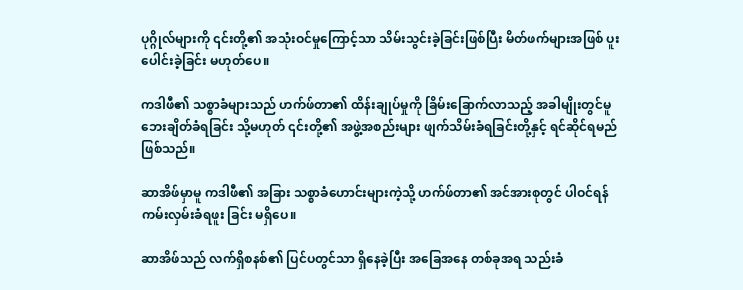ပုဂ္ဂိုလ်များကို ၎င်းတို့၏ အသုံးဝင်မှုကြောင့်သာ သိမ်းသွင်းခဲ့ခြင်းဖြစ်ပြီး မိတ်ဖက်များအဖြစ် ပူးပေါင်းခဲ့ခြင်း မဟုတ်ပေ။

ကဒါဖီ၏ သစ္စာခံများသည် ဟက်ဖ်တာ၏ ထိန်းချုပ်မှုကို ခြိမ်းခြောက်လာသည့် အခါမျိုးတွင်မူ ဘေးချိတ်ခံရခြင်း သို့မဟုတ် ၎င်းတို့၏ အဖွဲ့အစည်းများ ဖျက်သိမ်းခံရခြင်းတို့နှင့် ရင်ဆိုင်ရမည်ဖြစ်သည်။

ဆာအိဖ်မှာမူ ကဒါဖီ၏ အခြား သစ္စာခံဟောင်းများကဲ့သို့ ဟက်ဖ်တာ၏ အင်အားစုတွင် ပါဝင်ရန် ကမ်းလှမ်းခံရဖူး ခြင်း မရှိပေ။

ဆာအိဖ်သည် လက်ရှိစနစ်၏ ပြင်ပတွင်သာ ရှိနေခဲ့ပြီး အခြေအနေ တစ်ခုအရ သည်းခံ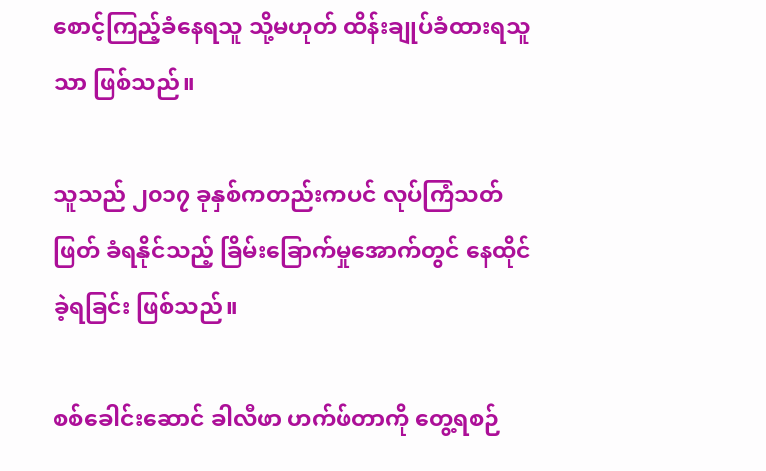စောင့်ကြည့်ခံနေရသူ သို့မဟုတ် ထိန်းချုပ်ခံထားရသူသာ ဖြစ်သည်။

သူသည် ၂၀၁၇ ခုနှစ်ကတည်းကပင် လုပ်ကြံသတ်ဖြတ် ခံရနိုင်သည့် ခြိမ်းခြောက်မှုအောက်တွင် နေထိုင်ခဲ့ရခြင်း ဖြစ်သည်။

စစ်ခေါင်းဆောင် ခါလီဖာ ဟက်ဖ်တာကို တွေ့ရစဉ်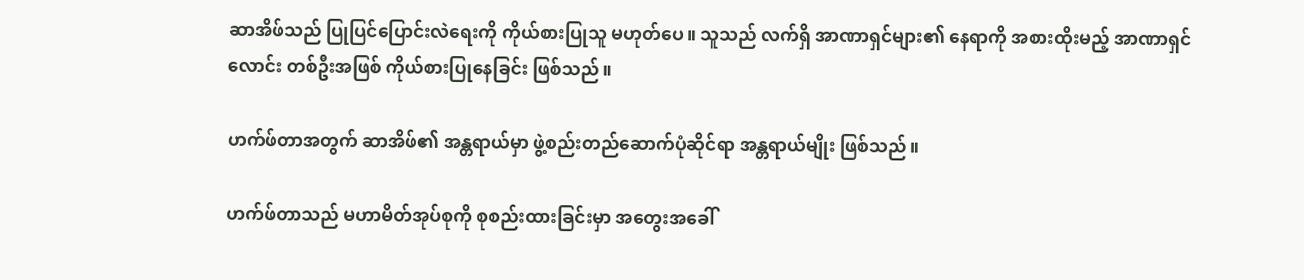ဆာအိဖ်သည် ပြုပြင်ပြောင်းလဲရေးကို ကိုယ်စားပြုသူ မဟုတ်ပေ။ သူသည် လက်ရှိ အာဏာရှင်များ၏ နေရာကို အစားထိုးမည့် အာဏာရှင်လောင်း တစ်ဦးအဖြစ် ကိုယ်စားပြုနေခြင်း ဖြစ်သည်။

ဟက်ဖ်တာအတွက် ဆာအိဖ်၏ အန္တရာယ်မှာ ဖွဲ့စည်းတည်ဆောက်ပုံဆိုင်ရာ အန္တရာယ်မျိုး ဖြစ်သည်။

ဟက်ဖ်တာသည် မဟာမိတ်အုပ်စုကို စုစည်းထားခြင်းမှာ အတွေးအခေါ်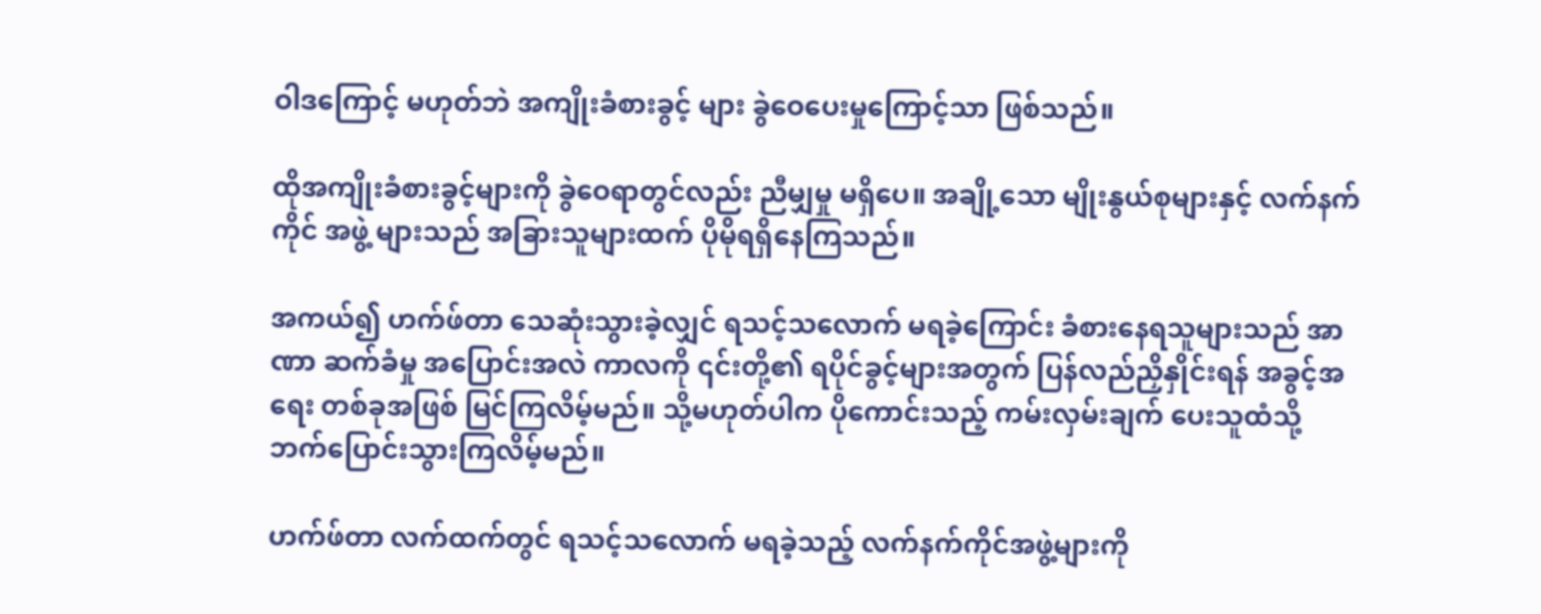ဝါဒကြောင့် မဟုတ်ဘဲ အကျိုးခံစားခွင့် များ ခွဲဝေပေးမှုကြောင့်သာ ဖြစ်သည်။

ထိုအကျိုးခံစားခွင့်များကို ခွဲဝေရာတွင်လည်း ညီမျှမှု မရှိပေ။ အချို့သော မျိုးနွယ်စုများနှင့် လက်နက်ကိုင် အဖွဲ့ များသည် အခြားသူများထက် ပိုမိုရရှိနေကြသည်။

အကယ်၍ ဟက်ဖ်တာ သေဆုံးသွားခဲ့လျှင် ရသင့်သလောက် မရခဲ့ကြောင်း ခံစားနေရသူများသည် အာဏာ ဆက်ခံမှု အပြောင်းအလဲ ကာလကို ၎င်းတို့၏ ရပိုင်ခွင့်များအတွက် ပြန်လည်ညှိနှိုင်းရန် အခွင့်အရေး တစ်ခုအဖြစ် မြင်ကြလိမ့်မည်။ သို့မဟုတ်ပါက ပိုကောင်းသည့် ကမ်းလှမ်းချက် ပေးသူထံသို့ ဘက်ပြောင်းသွားကြလိမ့်မည်။

ဟက်ဖ်တာ လက်ထက်တွင် ရသင့်သလောက် မရခဲ့သည့် လက်နက်ကိုင်အဖွဲ့များကို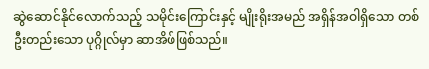ဆွဲဆောင်နိုင်လောက်သည့် သမိုင်းကြောင်းနှင့် မျိုးရိုးအမည် အရှိန်အဝါရှိသော တစ်ဦးတည်းသော ပုဂ္ဂိုလ်မှာ ဆာအိဖ်ဖြစ်သည်။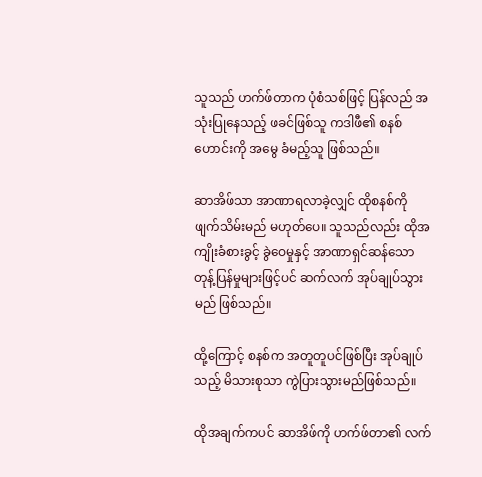သူသည် ဟက်ဖ်တာက ပုံစံသစ်ဖြင့် ပြန်လည် အသုံးပြုနေသည့် ဖခင်ဖြစ်သူ ကဒါဖီ၏ စနစ်ဟောင်းကို အမွေ ခံမည့်သူ ဖြစ်သည်။

ဆာအိဖ်သာ အာဏာရလာခဲ့လျှင် ထိုစနစ်ကို ဖျက်သိမ်းမည် မဟုတ်ပေ။ သူသည်လည်း ထိုအကျိုးခံစားခွင့် ခွဲဝေမှုနှင့် အာဏာရှင်ဆန်သော တုန့်ပြန်မှုများဖြင့်ပင် ဆက်လက် အုပ်ချုပ်သွားမည် ဖြစ်သည်။

ထို့ကြောင့် စနစ်က အတူတူပင်ဖြစ်ပြီး အုပ်ချုပ်သည့် မိသားစုသာ ကွဲပြားသွားမည်ဖြစ်သည်။

ထိုအချက်ကပင် ဆာအိဖ်ကို ဟက်ဖ်တာ၏ လက်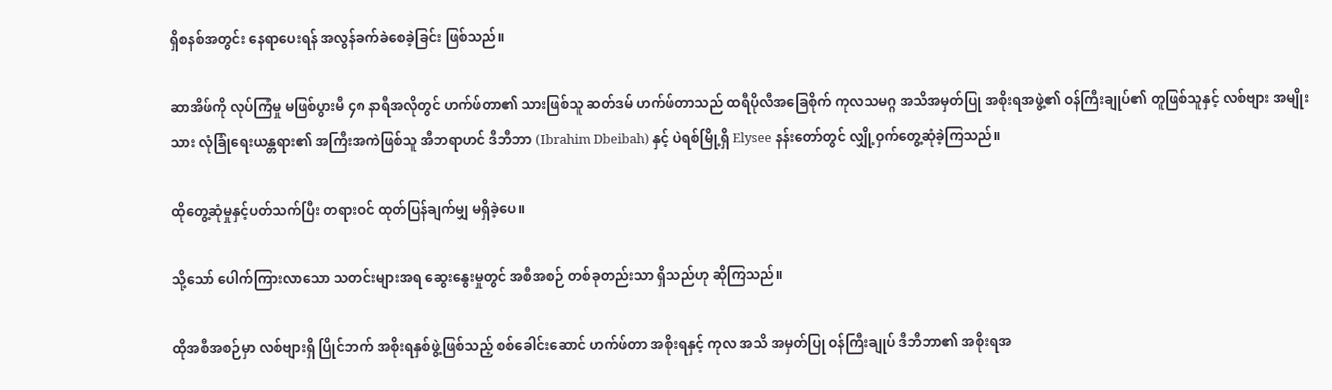ရှိစနစ်အတွင်း နေရာပေးရန် အလွန်ခက်ခဲစေခဲ့ခြင်း ဖြစ်သည်။

ဆာအိဖ်ကို လုပ်ကြံမှု မဖြစ်ပွားမီ ၄၈ နာရီအလိုတွင် ဟက်ဖ်တာ၏ သားဖြစ်သူ ဆတ်ဒမ် ဟက်ဖ်တာသည် ထရီပိုလီအခြေစိုက် ကုလသမဂ္ဂ အသိအမှတ်ပြု အစိုးရအဖွဲ့၏ ဝန်ကြီးချုပ်၏ တူဖြစ်သူနှင့် လစ်ဗျား အမျိုးသား လုံခြုံရေးယန္တရား၏ အကြီးအကဲဖြစ်သူ အီဘရာဟင် ဒီဘီဘာ (Ibrahim Dbeibah) နှင့် ပဲရစ်မြို့ရှိ Elysee နန်းတော်တွင် လျှို့ဝှက်တွေ့ဆုံခဲ့ကြသည်။

ထိုတွေ့ဆုံမှုနှင့်ပတ်သက်ပြီး တရားဝင် ထုတ်ပြန်ချက်မျှ မရှိခဲ့ပေ။

သို့သော် ပေါက်ကြားလာသော သတင်းများအရ ဆွေးနွေးမှုတွင် အစီအစဉ် တစ်ခုတည်းသာ ရှိသည်ဟု ဆိုကြသည်။

ထိုအစီအစဉ်မှာ လစ်ဗျားရှိ ပြိုင်ဘက် အစိုးရနှစ်ဖွဲ့ဖြစ်သည့် စစ်ခေါင်းဆောင် ဟက်ဖ်တာ အစိုးရနှင့် ကုလ အသိ အမှတ်ပြု ဝန်ကြီးချုပ် ဒီဘီဘာ၏ အစိုးရအ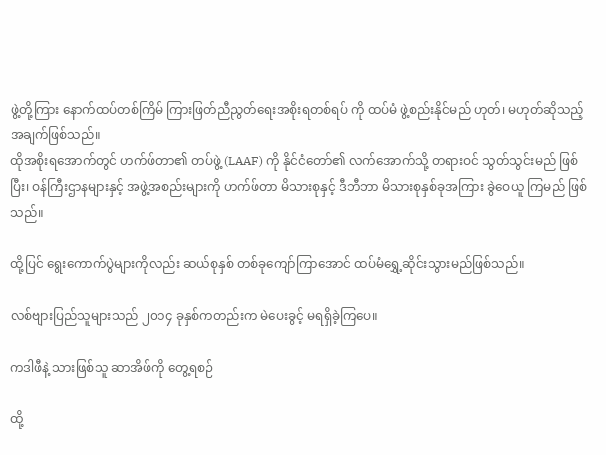ဖွဲ့တို့ကြား နောက်ထပ်တစ်ကြိမ် ကြားဖြတ်ညီညွတ်ရေးအစိုးရတစ်ရပ် ကို ထပ်မံ ဖွဲ့စည်းနိုင်မည် ဟုတ်၊ မဟုတ်ဆိုသည့် အချက်ဖြစ်သည်။
ထိုအစိုးရအောက်တွင် ဟက်ဖ်တာ၏ တပ်ဖွဲ့ (LAAF) ကို နိုင်ငံတော်၏ လက်အောက်သို့ တရားဝင် သွတ်သွင်းမည် ဖြစ်ပြီး၊ ဝန်ကြီးဌာနများနှင့် အဖွဲ့အစည်းများကို ဟက်ဖ်တာ မိသားစုနှင့် ဒီဘီဘာ မိသားစုနှစ်ခုအကြား ခွဲဝေယူ ကြမည် ဖြစ်သည်။

ထို့ပြင် ရွေးကောက်ပွဲများကိုလည်း ဆယ်စုနှစ် တစ်ခုကျော်ကြာအောင် ထပ်မံရွှေ့ဆိုင်းသွားမည်ဖြစ်သည်။

လစ်ဗျားပြည်သူများသည် ၂၀၁၄ ခုနှစ်ကတည်းက မဲပေးခွင့် မရရှိခဲ့ကြပေ။

ကဒါဖီနဲ့ သားဖြစ်သူ ဆာအိဖ်ကို တွေ့ရစဉ်

ထို့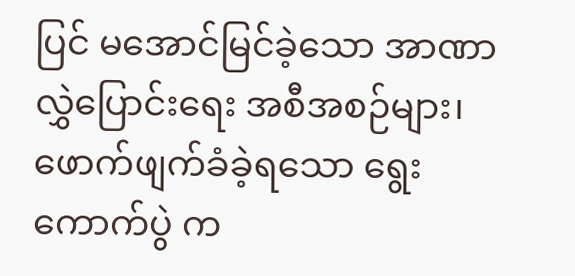ပြင် မအောင်မြင်ခဲ့သော အာဏာလွှဲပြောင်းရေး အစီအစဉ်များ၊ ဖောက်ဖျက်ခံခဲ့ရသော ရွေးကောက်ပွဲ က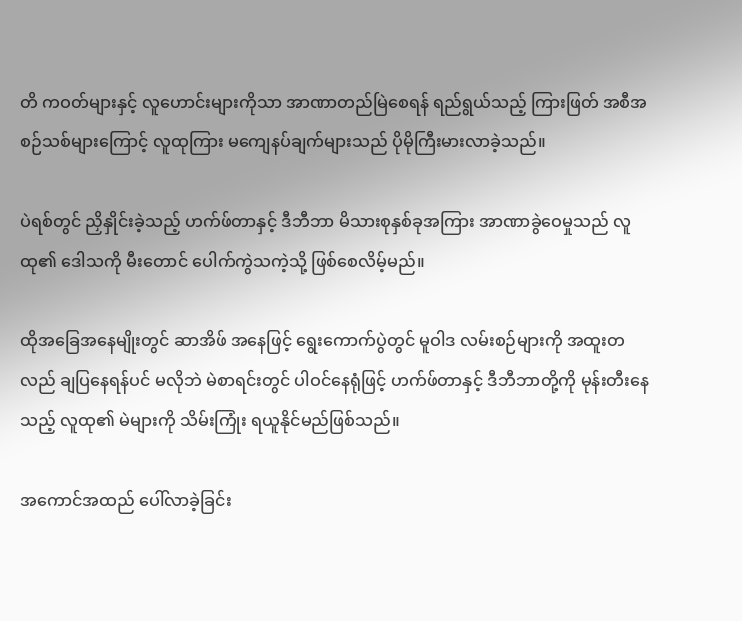တိ ကဝတ်များနှင့် လူဟောင်းများကိုသာ အာဏာတည်မြဲစေရန် ရည်ရွယ်သည့် ကြားဖြတ် အစီအစဉ်သစ်များကြောင့် လူထုကြား မကျေနပ်ချက်များသည် ပိုမိုကြီးမားလာခဲ့သည်။

ပဲရစ်တွင် ညှိနှိုင်းခဲ့သည့် ဟက်ဖ်တာနှင့် ဒီဘီဘာ မိသားစုနှစ်ခုအကြား အာဏာခွဲဝေမှုသည် လူထု၏ ဒေါသကို မီးတောင် ပေါက်ကွဲသကဲ့သို့ ဖြစ်စေလိမ့်မည်။

ထိုအခြေအနေမျိုးတွင် ဆာအိဖ် အနေဖြင့် ရွေးကောက်ပွဲတွင် မူဝါဒ လမ်းစဉ်များကို အထူးတလည် ချပြနေရန်ပင် မလိုဘဲ မဲစာရင်းတွင် ပါဝင်နေရုံဖြင့် ဟက်ဖ်တာနှင့် ဒီဘီဘာတို့ကို မုန်းတီးနေသည့် လူထု၏ မဲများကို သိမ်းကြုံး ရယူနိုင်မည်ဖြစ်သည်။

အကောင်အထည် ပေါ်လာခဲ့ခြင်း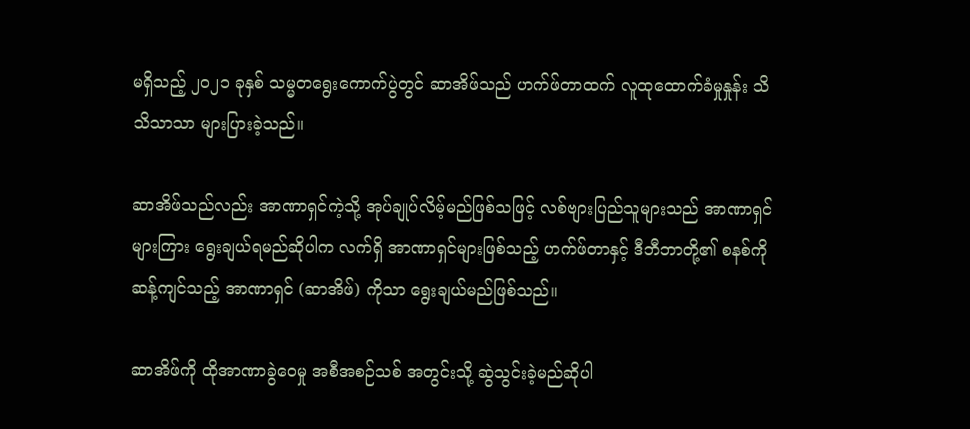မရှိသည့် ၂၀၂၁ ခုနှစ် သမ္မတရွေးကောက်ပွဲတွင် ဆာအိဖ်သည် ဟက်ဖ်တာထက် လူထုထောက်ခံမှုနှုန်း သိသိသာသာ များပြားခဲ့သည်။

ဆာအိဖ်သည်လည်း အာဏာရှင်ကဲ့သို့ အုပ်ချုပ်လိမ့်မည်ဖြစ်သဖြင့် လစ်ဗျားပြည်သူများသည် အာဏာရှင်များကြား ရွေးချယ်ရမည်ဆိုပါက လက်ရှိ အာဏာရှင်များဖြစ်သည့် ဟက်ဖ်တာနှင့် ဒီဘီဘာတို့၏ စနစ်ကို ဆန့်ကျင်သည့် အာဏာရှင် (ဆာအိဖ်) ကိုသာ ရွေးချယ်မည်ဖြစ်သည်။

ဆာအိဖ်ကို ထိုအာဏာခွဲဝေမှု အစီအစဉ်သစ် အတွင်းသို့ ဆွဲသွင်းခဲ့မည်ဆိုပါ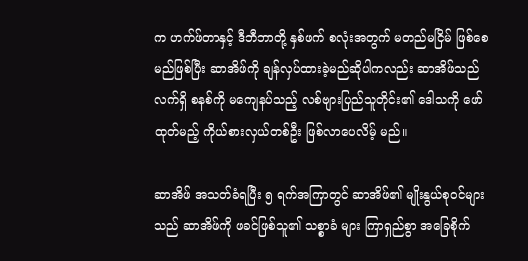က ဟက်ဖ်တာနှင့် ဒီဘီဘာတို့ နှစ်ဖက် စလုံးအတွက် မတည်မငြိမ် ဖြစ်စေမည်ဖြစ်ပြီး ဆာအိဖ်ကို ချန်လှပ်ထားခဲ့မည်ဆိုပါကလည်း ဆာအိဖ်သည် လက်ရှိ စနစ်ကို မကျေနပ်သည့် လစ်ဗျားပြည်သူတိုင်း၏ ဒေါသကို ဖော်ထုတ်မည့် ကိုယ်စားလှယ်တစ်ဦး ဖြစ်လာပေလိမ့် မည်။

ဆာအိဖ် အသတ်ခံရပြီး ၅ ရက်အကြာတွင် ဆာအိဖ်၏ မျိုးနွယ်စုဝင်များသည် ဆာအိဖ်ကို ဖခင်ဖြစ်သူ၏ သစ္စာခံ များ ကြာရှည်စွာ အခြေစိုက်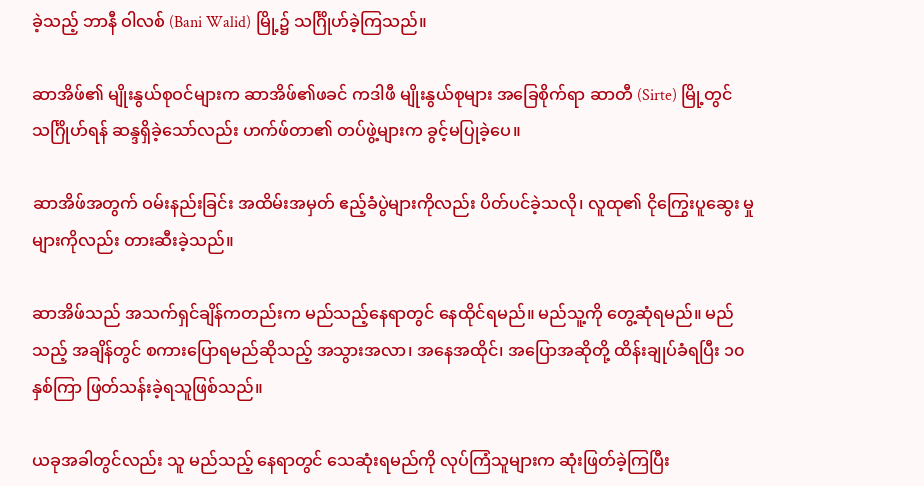ခဲ့သည့် ဘာနီ ဝါလစ် (Bani Walid) မြို့၌ သင်္ဂြိုဟ်ခဲ့ကြသည်။

ဆာအိဖ်၏ မျိုးနွယ်စုဝင်များက ဆာအိဖ်၏ဖခင် ကဒါဖီ မျိုးနွယ်စုများ အခြေစိုက်ရာ ဆာတီ (Sirte) မြို့တွင် သင်္ဂြိုဟ်ရန် ဆန္ဒရှိခဲ့သော်လည်း ဟက်ဖ်တာ၏ တပ်ဖွဲ့များက ခွင့်မပြုခဲ့ပေ။

ဆာအိဖ်အတွက် ဝမ်းနည်းခြင်း အထိမ်းအမှတ် ဧည့်ခံပွဲများကိုလည်း ပိတ်ပင်ခဲ့သလို၊ လူထု၏ ငိုကြွေးပူဆွေး မှုများကိုလည်း တားဆီးခဲ့သည်။

ဆာအိဖ်သည် အသက်ရှင်ချိန်ကတည်းက မည်သည့်နေရာတွင် နေထိုင်ရမည်။ မည်သူ့ကို တွေ့ဆုံရမည်။ မည်သည့် အချိန်တွင် စကားပြောရမည်ဆိုသည့် အသွားအလာ၊ အနေအထိုင်၊ အပြောအဆိုတို့ ထိန်းချုပ်ခံရပြီး ၁၀ နှစ်ကြာ ဖြတ်သန်းခဲ့ရသူဖြစ်သည်။

ယခုအခါတွင်လည်း သူ မည်သည့် နေရာတွင် သေဆုံးရမည်ကို လုပ်ကြံသူများက ဆုံးဖြတ်ခဲ့ကြပြီး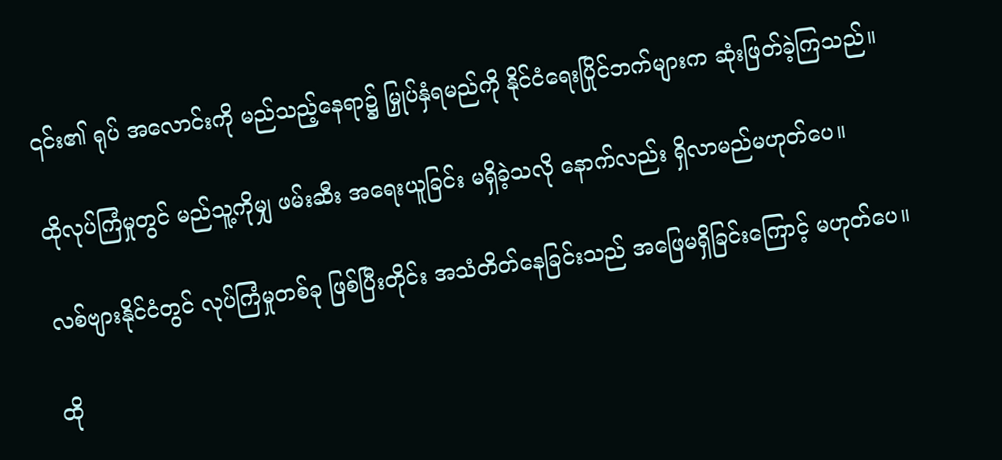၎င်း၏ ရုပ် အလောင်းကို မည်သည့်နေရာ၌ မြှုပ်နှံရမည်ကို နိုင်ငံရေးပြိုင်ဘက်များက ဆုံးဖြတ်ခဲ့ကြသည်။

ထိုလုပ်ကြံမှုတွင် မည်သူ့ကိုမျှ ဖမ်းဆီး အရေးယူခြင်း မရှိခဲ့သလို နောက်လည်း ရှိလာမည်မဟုတ်ပေ။

လစ်ဗျားနိုင်ငံတွင် လုပ်ကြံမှုတစ်ခု ဖြစ်ပြီးတိုင်း အသံတိတ်နေခြင်းသည် အဖြေမရှိခြင်းကြောင့် မဟုတ်ပေ။

ထို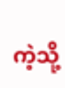ကဲ့သို့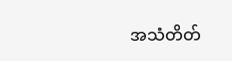အသံတိတ်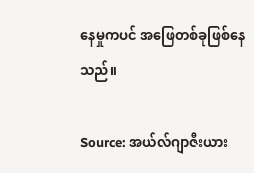နေမှုကပင် အဖြေတစ်ခုဖြစ်နေသည်။

Source: အယ်လ်ဂျာဇီးယား